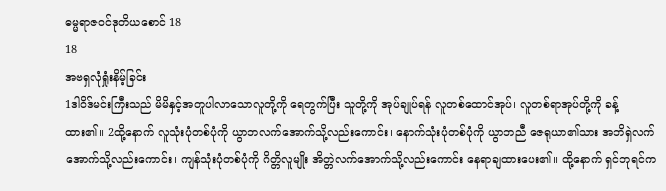ဓမ္မရာဇဝင်ဒုတိယစောင် 18
18
အဗရှလုံရှုံးနိမ့်ခြင်း
1ဒါဝိဒ်မင်းကြီးသည် မိမိနှင့်အတူပါလာသောလူတို့ကို ရေတွက်ပြီး သူတို့ကို အုပ်ချုပ်ရန် လူတစ်ထောင်အုပ်၊ လူတစ်ရာအုပ်တို့ကို ခန့်ထား၏။ 2ထို့နောက် လူသုံးပုံတစ်ပုံကို ယွာဘလက်အောက်သို့လည်းကောင်း၊ နောက်သုံးပုံတစ်ပုံကို ယွာဘညီ ဇေရုယာ၏သား အဘိရှဲလက်အောက်သို့လည်းကောင်း၊ ကျန်သုံးပုံတစ်ပုံကို ဂိတ္တိလူမျိုး အိတ္တဲလက်အောက်သို့လည်းကောင်း နေရာချထားပေး၏။ ထို့နောက် ရှင်ဘုရင်က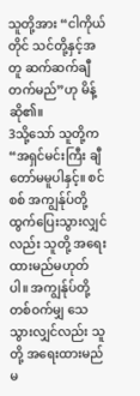သူတို့အား “ငါကိုယ်တိုင် သင်တို့နှင့်အတူ ဆက်ဆက်ချီတက်မည်”ဟု မိန့်ဆို၏။
3သို့သော် သူတို့က “အရှင်မင်းကြီး ချီတော်မမူပါနှင့်။ စင်စစ် အကျွန်ုပ်တို့ ထွက်ပြေးသွားလျှင်လည်း သူတို့ အရေးထားမည်မဟုတ်ပါ။ အကျွန်ုပ်တို့ တစ်ဝက်မျှ သေသွားလျှင်လည်း သူတို့ အရေးထားမည်မ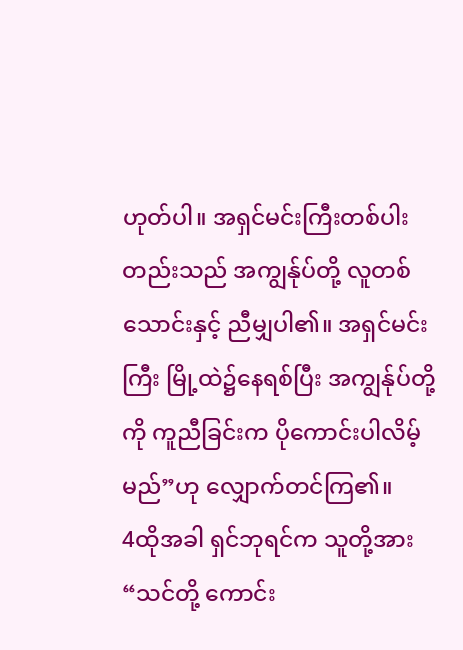ဟုတ်ပါ။ အရှင်မင်းကြီးတစ်ပါးတည်းသည် အကျွန်ုပ်တို့ လူတစ်သောင်းနှင့် ညီမျှပါ၏။ အရှင်မင်းကြီး မြို့ထဲ၌နေရစ်ပြီး အကျွန်ုပ်တို့ကို ကူညီခြင်းက ပိုကောင်းပါလိမ့်မည်”ဟု လျှောက်တင်ကြ၏။
4ထိုအခါ ရှင်ဘုရင်က သူတို့အား “သင်တို့ ကောင်း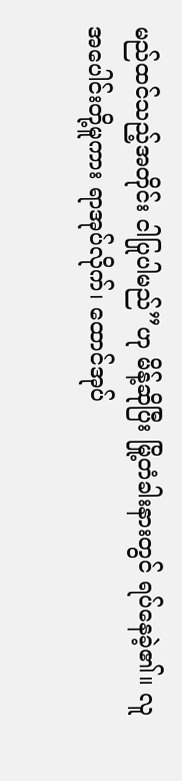မည်ထင်သည့်အတိုင်း ငါပြုပါမည်”ဟု မိန့်ဆိုပြီး မြို့တံခါးနားတွင် ရပ်နေခဲ့၏။ လူအပေါင်းတို့မူကား ရာအုပ်လိုက်၊ ထောင်အုပ်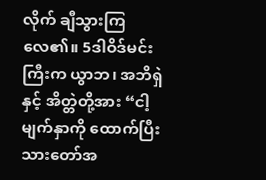လိုက် ချီသွားကြလေ၏။ 5ဒါဝိဒ်မင်းကြီးက ယွာဘ၊ အဘိရှဲနှင့် အိတ္တဲတို့အား “ငါ့မျက်နှာကို ထောက်ပြီး သားတော်အ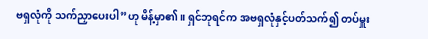ဗရှလုံကို သက်ညှာပေးပါ”ဟု မိန့်မှာ၏။ ရှင်ဘုရင်က အဗရှလုံနှင့်ပတ်သက်၍ တပ်မှူး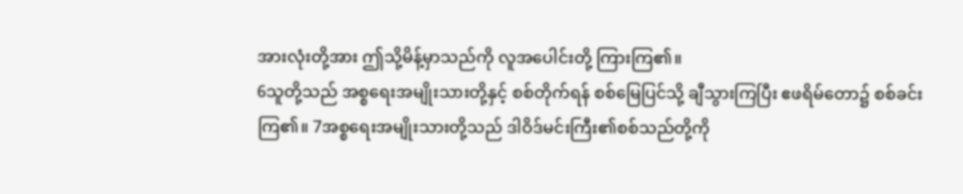အားလုံးတို့အား ဤသို့မိန့်မှာသည်ကို လူအပေါင်းတို့ ကြားကြ၏။
6သူတို့သည် အစ္စရေးအမျိုးသားတို့နှင့် စစ်တိုက်ရန် စစ်မြေပြင်သို့ ချီသွားကြပြီး ဧဖရိမ်တော၌ စစ်ခင်းကြ၏။ 7အစ္စရေးအမျိုးသားတို့သည် ဒါဝိဒ်မင်းကြီး၏စစ်သည်တို့ကို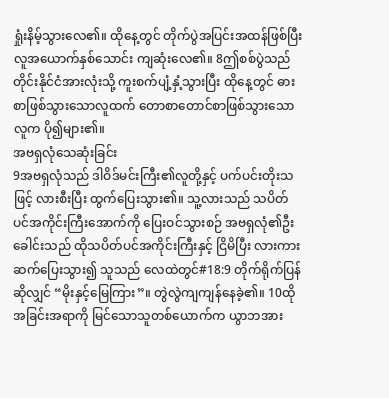ရှုံးနိမ့်သွားလေ၏။ ထိုနေ့တွင် တိုက်ပွဲအပြင်းအထန်ဖြစ်ပြီး လူအယောက်နှစ်သောင်း ကျဆုံးလေ၏။ 8ဤစစ်ပွဲသည် တိုင်းနိုင်ငံအားလုံးသို့ ကူးစက်ပျံ့နှံ့သွားပြီး ထိုနေ့တွင် ဓားစာဖြစ်သွားသောလူထက် တောစာတောင်စာဖြစ်သွားသောလူက ပို၍များ၏။
အဗရှလုံသေဆုံးခြင်း
9အဗရှလုံသည် ဒါဝိဒ်မင်းကြီး၏လူတို့နှင့် ပက်ပင်းတိုးသဖြင့် လားစီးပြီး ထွက်ပြေးသွား၏။ သူ့လားသည် သပိတ်ပင်အကိုင်းကြီးအောက်ကို ပြေးဝင်သွားစဉ် အဗရှလုံ၏ဦးခေါင်းသည် ထိုသပိတ်ပင်အကိုင်းကြီးနှင့် ငြိမိပြီး လားကား ဆက်ပြေးသွား၍ သူသည် လေထဲတွင်#18:9 တိုက်ရိုက်ပြန်ဆိုလျှင် “မိုးနှင့်မြေကြား”။ တွဲလွဲကျကျန်နေခဲ့၏။ 10ထိုအခြင်းအရာကို မြင်သောသူတစ်ယောက်က ယွာဘအား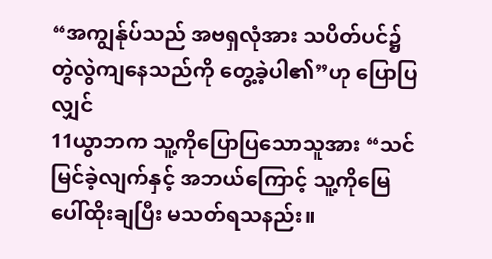“အကျွန်ုပ်သည် အဗရှလုံအား သပိတ်ပင်၌ တွဲလွဲကျနေသည်ကို တွေ့ခဲ့ပါ၏”ဟု ပြောပြလျှင်
11ယွာဘက သူ့ကိုပြောပြသောသူအား “သင်မြင်ခဲ့လျက်နှင့် အဘယ်ကြောင့် သူ့ကိုမြေပေါ်ထိုးချပြီး မသတ်ရသနည်း။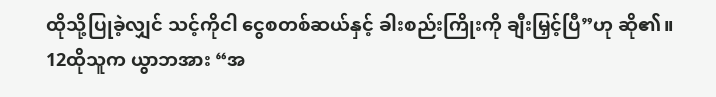ထိုသို့ပြုခဲ့လျှင် သင့်ကိုငါ ငွေစတစ်ဆယ်နှင့် ခါးစည်းကြိုးကို ချီးမြှင့်ပြီ”ဟု ဆို၏။
12ထိုသူက ယွာဘအား “အ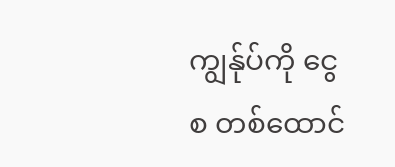ကျွန်ုပ်ကို ငွေစ တစ်ထောင်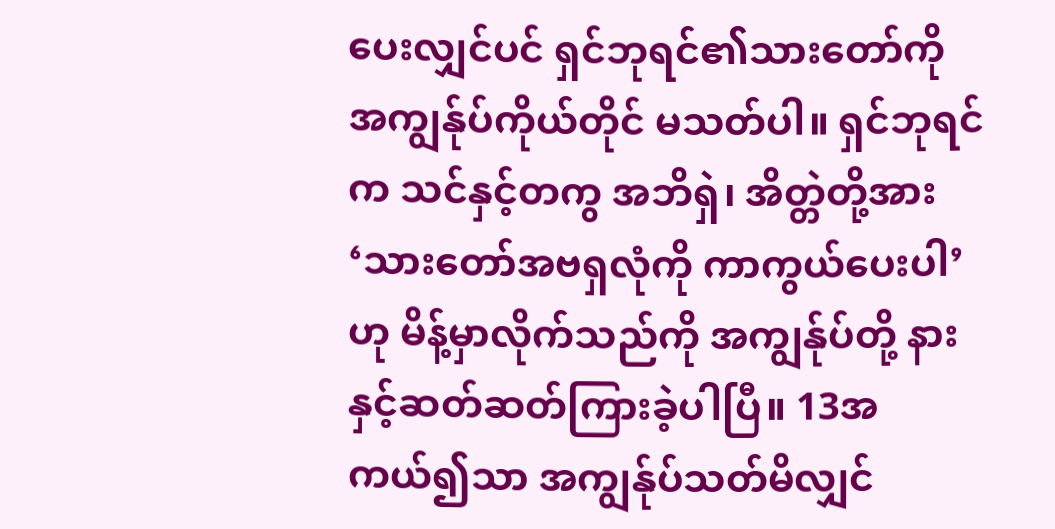ပေးလျှင်ပင် ရှင်ဘုရင်၏သားတော်ကို အကျွန်ုပ်ကိုယ်တိုင် မသတ်ပါ။ ရှင်ဘုရင်က သင်နှင့်တကွ အဘိရှဲ၊ အိတ္တဲတို့အား ‘သားတော်အဗရှလုံကို ကာကွယ်ပေးပါ’ဟု မိန့်မှာလိုက်သည်ကို အကျွန်ုပ်တို့ နားနှင့်ဆတ်ဆတ်ကြားခဲ့ပါပြီ။ 13အကယ်၍သာ အကျွန်ုပ်သတ်မိလျှင်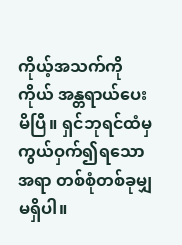ကိုယ့်အသက်ကိုကိုယ် အန္တရာယ်ပေးမိပြီ။ ရှင်ဘုရင်ထံမှ ကွယ်ဝှက်၍ရသောအရာ တစ်စုံတစ်ခုမျှမရှိပါ။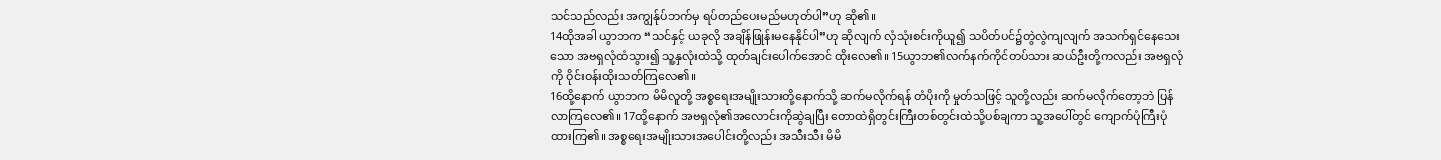သင်သည်လည်း အကျွန်ုပ်ဘက်မှ ရပ်တည်ပေးမည်မဟုတ်ပါ”ဟု ဆို၏။
14ထိုအခါ ယွာဘက “သင်နှင့် ယခုလို အချိန်ဖြုန်းမနေနိုင်ပါ”ဟု ဆိုလျက် လှံသုံးစင်းကိုယူ၍ သပိတ်ပင်၌တွဲလွဲကျလျက် အသက်ရှင်နေသေးသော အဗရှလုံထံသွား၍ သူ့နှလုံးထဲသို့ ထုတ်ချင်းပေါက်အောင် ထိုးလေ၏။ 15ယွာဘ၏လက်နက်ကိုင်တပ်သား ဆယ်ဦးတို့ကလည်း အဗရှလုံကို ဝိုင်းဝန်းထိုးသတ်ကြလေ၏။
16ထို့နောက် ယွာဘက မိမိလူတို့ အစ္စရေးအမျိုးသားတို့နောက်သို့ ဆက်မလိုက်ရန် တံပိုးကို မှုတ်သဖြင့် သူတို့လည်း ဆက်မလိုက်တော့ဘဲ ပြန်လာကြလေ၏။ 17ထို့နောက် အဗရှလုံ၏အလောင်းကိုဆွဲချပြီး တောထဲရှိတွင်းကြီးတစ်တွင်းထဲသို့ပစ်ချကာ သူ့အပေါ်တွင် ကျောက်ပုံကြီးပုံထားကြ၏။ အစ္စရေးအမျိုးသားအပေါင်းတို့လည်း အသီးသီး မိမိ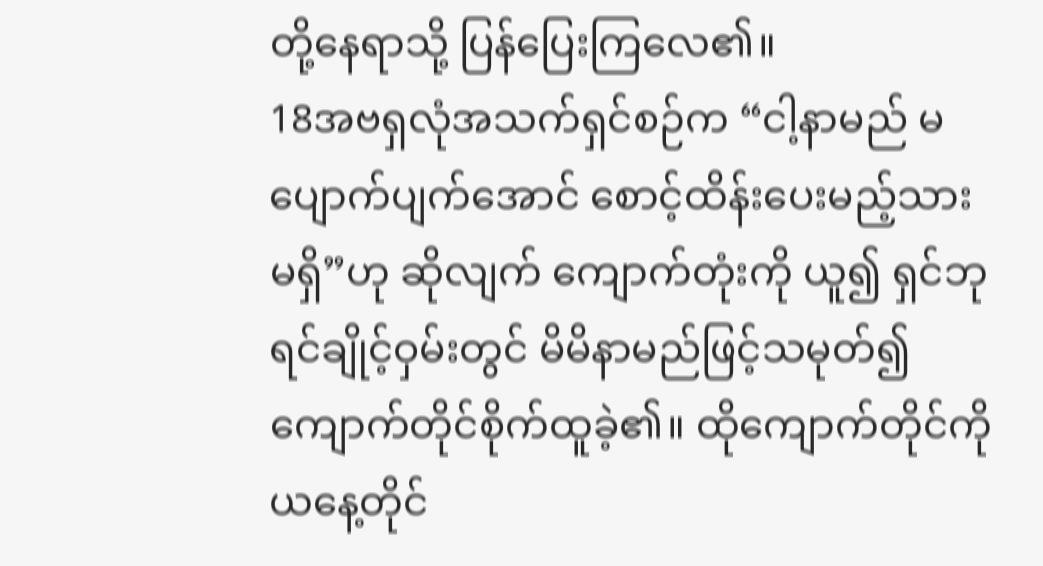တို့နေရာသို့ ပြန်ပြေးကြလေ၏။
18အဗရှလုံအသက်ရှင်စဉ်က “ငါ့နာမည် မပျောက်ပျက်အောင် စောင့်ထိန်းပေးမည့်သား မရှိ”ဟု ဆိုလျက် ကျောက်တုံးကို ယူ၍ ရှင်ဘုရင်ချိုင့်ဝှမ်းတွင် မိမိနာမည်ဖြင့်သမုတ်၍ ကျောက်တိုင်စိုက်ထူခဲ့၏။ ထိုကျောက်တိုင်ကို ယနေ့တိုင်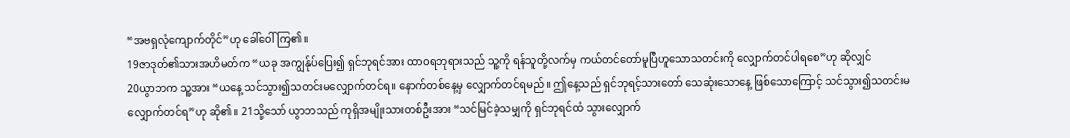“အဗရှလုံကျောက်တိုင်”ဟု ခေါ်ဝေါ်ကြ၏။
19ဇာဒုတ်၏သားအဟိမတ်က “ယခု အကျွန်ုပ်ပြေး၍ ရှင်ဘုရင်အား ထာဝရဘုရားသည် သူ့ကို ရန်သူတို့လက်မှ ကယ်တင်တော်မူပြီဟူသောသတင်းကို လျှောက်တင်ပါရစေ”ဟု ဆိုလျှင်
20ယွာဘက သူ့အား “ယနေ့ သင်သွား၍သတင်းမလျှောက်တင်ရ။ နောက်တစ်နေ့မှ လျှောက်တင်ရမည်။ ဤနေ့သည် ရှင်ဘုရင့်သားတော် သေဆုံးသောနေ့ ဖြစ်သောကြောင့် သင်သွား၍သတင်းမလျှောက်တင်ရ”ဟု ဆို၏။ 21သို့သော် ယွာဘသည် ကုရှိအမျိုးသားတစ်ဦးအား “သင်မြင်ခဲ့သမျှကို ရှင်ဘုရင်ထံ သွားလျှောက်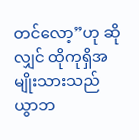တင်လော့”ဟု ဆိုလျှင် ထိုကုရှိအမျိုးသားသည် ယွာဘ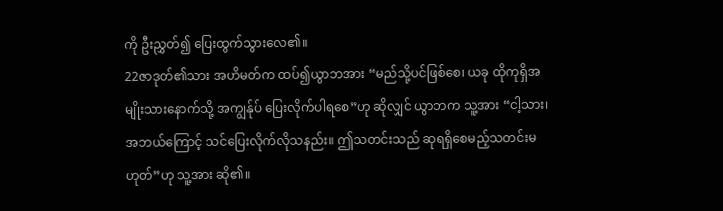ကို ဦးညွှတ်၍ ပြေးထွက်သွားလေ၏။
22ဇာဒုတ်၏သား အဟိမတ်က ထပ်၍ယွာဘအား “မည်သို့ပင်ဖြစ်စေ၊ ယခု ထိုကုရှိအမျိုးသားနောက်သို့ အကျွန်ုပ် ပြေးလိုက်ပါရစေ”ဟု ဆိုလျှင် ယွာဘက သူ့အား “ငါ့သား၊ အဘယ်ကြောင့် သင်ပြေးလိုက်လိုသနည်း။ ဤသတင်းသည် ဆုရရှိစေမည့်သတင်းမဟုတ်”ဟု သူ့အား ဆို၏။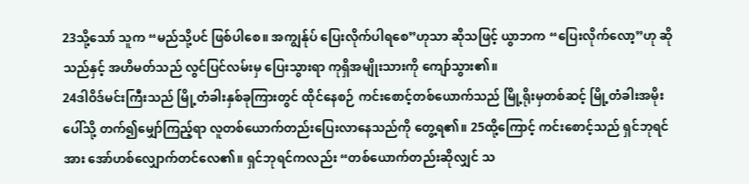23သို့သော် သူက “မည်သို့ပင် ဖြစ်ပါစေ။ အကျွန်ုပ် ပြေးလိုက်ပါရစေ”ဟုသာ ဆိုသဖြင့် ယွာဘက “ပြေးလိုက်လော့”ဟု ဆိုသည်နှင့် အဟိမတ်သည် လွင်ပြင်လမ်းမှ ပြေးသွားရာ ကုရှိအမျိုးသားကို ကျော်သွား၏။
24ဒါဝိဒ်မင်းကြီးသည် မြို့တံခါးနှစ်ခုကြားတွင် ထိုင်နေစဉ် ကင်းစောင့်တစ်ယောက်သည် မြို့ရိုးမှတစ်ဆင့် မြို့တံခါးအမိုးပေါ်သို့ တက်၍မျှော်ကြည့်ရာ လူတစ်ယောက်တည်းပြေးလာနေသည်ကို တွေ့ရ၏။ 25ထို့ကြောင့် ကင်းစောင့်သည် ရှင်ဘုရင်အား အော်ဟစ်လျှောက်တင်လေ၏။ ရှင်ဘုရင်ကလည်း “တစ်ယောက်တည်းဆိုလျှင် သ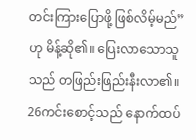တင်းကြားပြောဖို့ ဖြစ်လိမ့်မည်”ဟု မိန့်ဆို၏။ ပြေးလာသောသူသည် တဖြည်းဖြည်းနီးလာ၏။ 26ကင်းစောင့်သည် နောက်ထပ်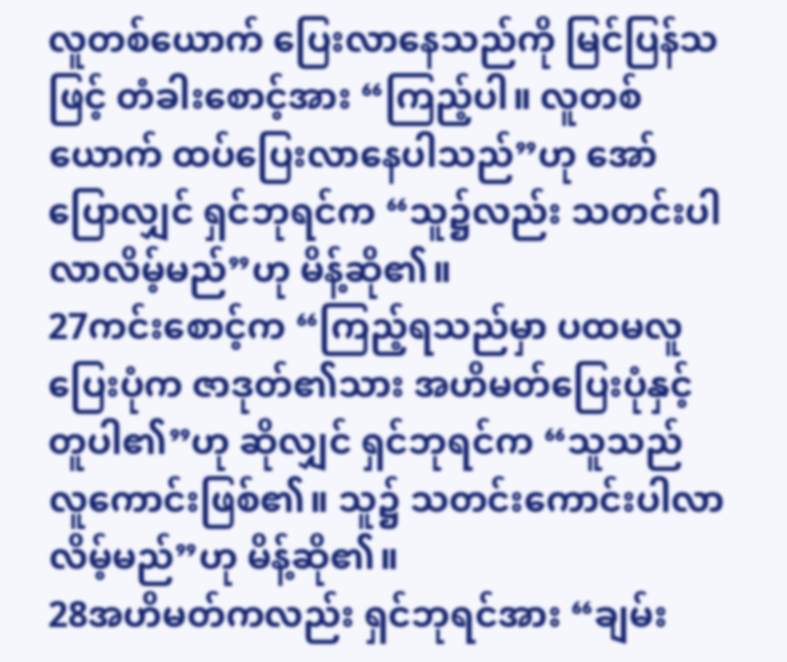လူတစ်ယောက် ပြေးလာနေသည်ကို မြင်ပြန်သဖြင့် တံခါးစောင့်အား “ကြည့်ပါ။ လူတစ်ယောက် ထပ်ပြေးလာနေပါသည်”ဟု အော်ပြောလျှင် ရှင်ဘုရင်က “သူ၌လည်း သတင်းပါလာလိမ့်မည်”ဟု မိန့်ဆို၏။
27ကင်းစောင့်က “ကြည့်ရသည်မှာ ပထမလူပြေးပုံက ဇာဒုတ်၏သား အဟိမတ်ပြေးပုံနှင့် တူပါ၏”ဟု ဆိုလျှင် ရှင်ဘုရင်က “သူသည် လူကောင်းဖြစ်၏။ သူ၌ သတင်းကောင်းပါလာလိမ့်မည်”ဟု မိန့်ဆို၏။
28အဟိမတ်ကလည်း ရှင်ဘုရင်အား “ချမ်း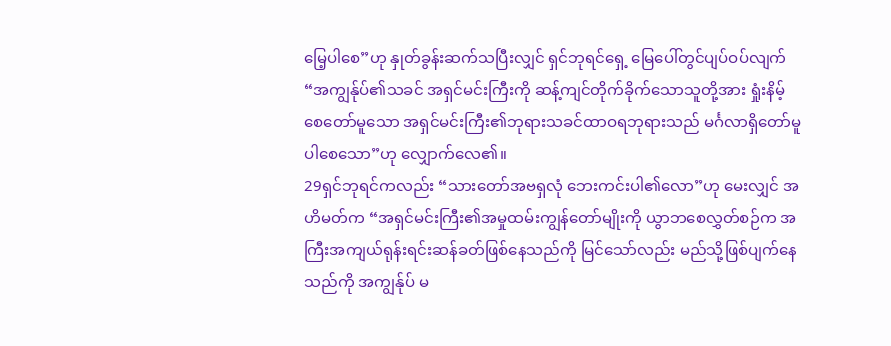မြေ့ပါစေ”ဟု နှုတ်ခွန်းဆက်သပြီးလျှင် ရှင်ဘုရင်ရှေ့ မြေပေါ်တွင်ပျပ်ဝပ်လျက် “အကျွန်ုပ်၏သခင် အရှင်မင်းကြီးကို ဆန့်ကျင်တိုက်ခိုက်သောသူတို့အား ရှုံးနိမ့်စေတော်မူသော အရှင်မင်းကြီး၏ဘုရားသခင်ထာဝရဘုရားသည် မင်္ဂလာရှိတော်မူပါစေသော”ဟု လျှောက်လေ၏။
29ရှင်ဘုရင်ကလည်း “သားတော်အဗရှလုံ ဘေးကင်းပါ၏လော”ဟု မေးလျှင် အဟိမတ်က “အရှင်မင်းကြီး၏အမှုထမ်းကျွန်တော်မျိုးကို ယွာဘစေလွှတ်စဉ်က အကြီးအကျယ်ရုန်းရင်းဆန်ခတ်ဖြစ်နေသည်ကို မြင်သော်လည်း မည်သို့ဖြစ်ပျက်နေသည်ကို အကျွန်ုပ် မ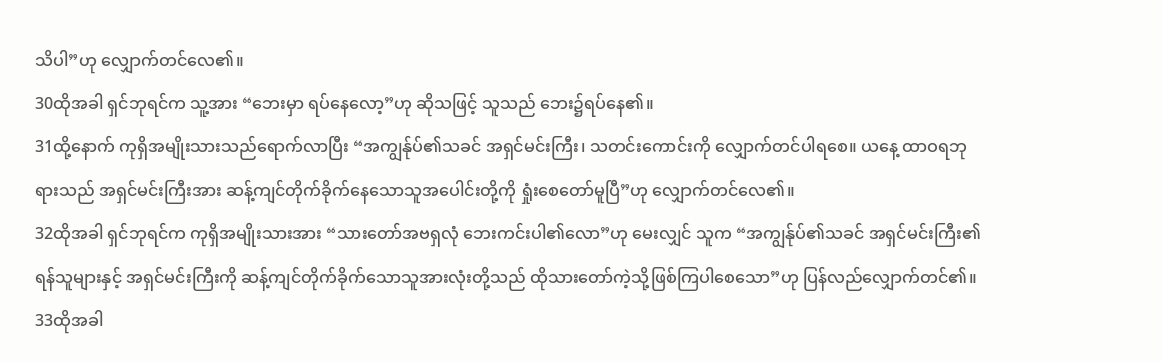သိပါ”ဟု လျှောက်တင်လေ၏။
30ထိုအခါ ရှင်ဘုရင်က သူ့အား “ဘေးမှာ ရပ်နေလော့”ဟု ဆိုသဖြင့် သူသည် ဘေး၌ရပ်နေ၏။
31ထို့နောက် ကုရှိအမျိုးသားသည်ရောက်လာပြီး “အကျွန်ုပ်၏သခင် အရှင်မင်းကြီး၊ သတင်းကောင်းကို လျှောက်တင်ပါရစေ။ ယနေ့ ထာဝရဘုရားသည် အရှင်မင်းကြီးအား ဆန့်ကျင်တိုက်ခိုက်နေသောသူအပေါင်းတို့ကို ရှုံးစေတော်မူပြီ”ဟု လျှောက်တင်လေ၏။
32ထိုအခါ ရှင်ဘုရင်က ကုရှိအမျိုးသားအား “သားတော်အဗရှလုံ ဘေးကင်းပါ၏လော”ဟု မေးလျှင် သူက “အကျွန်ုပ်၏သခင် အရှင်မင်းကြီး၏ရန်သူများနှင့် အရှင်မင်းကြီးကို ဆန့်ကျင်တိုက်ခိုက်သောသူအားလုံးတို့သည် ထိုသားတော်ကဲ့သို့ဖြစ်ကြပါစေသော”ဟု ပြန်လည်လျှောက်တင်၏။
33ထိုအခါ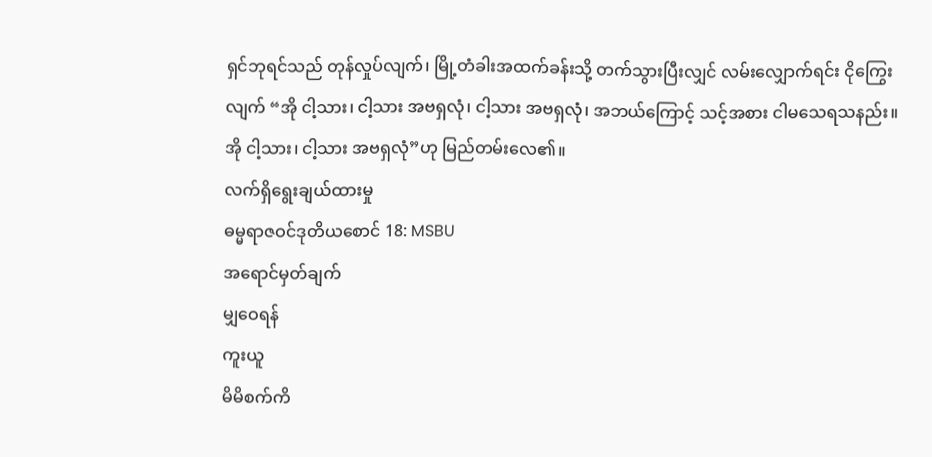ရှင်ဘုရင်သည် တုန်လှုပ်လျက်၊ မြို့တံခါးအထက်ခန်းသို့ တက်သွားပြီးလျှင် လမ်းလျှောက်ရင်း ငိုကြွေးလျက် “အို ငါ့သား၊ ငါ့သား အဗရှလုံ၊ ငါ့သား အဗရှလုံ၊ အဘယ်ကြောင့် သင့်အစား ငါမသေရသနည်း။ အို ငါ့သား၊ ငါ့သား အဗရှလုံ”ဟု မြည်တမ်းလေ၏။
လက်ရှိရွေးချယ်ထားမှု
ဓမ္မရာဇဝင်ဒုတိယစောင် 18: MSBU
အရောင်မှတ်ချက်
မျှဝေရန်
ကူးယူ
မိမိစက်ကိ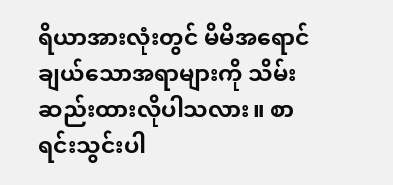ရိယာအားလုံးတွင် မိမိအရောင်ချယ်သောအရာများကို သိမ်းဆည်းထားလိုပါသလား။ စာရင်းသွင်းပါ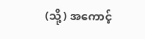(သို့) အကောင့်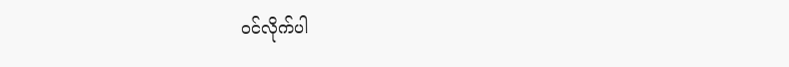ဝင်လိုက်ပါ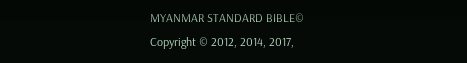MYANMAR STANDARD BIBLE©
Copyright © 2012, 2014, 2017,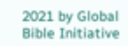2021 by Global Bible Initiative